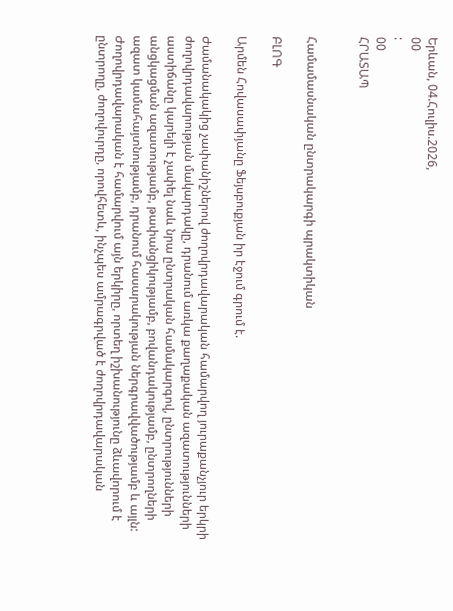Երևան, 04.Հուլիս.2026,
00
:
00
ՀՐԱՏԱՊ


Համամասնական ընտրակարգի պրակտիկան

ԲԼՈԳ

Արմեն Հովասափյանը Ֆեյսբուքյան իր էջում գրում է.

Ժամանակակից չափանիշներով ժողովրդավարական համարվող յուրաքանչյուր երկրի ժողովրդավարության մակարդակը, դրանում առկա քաղաքական ազատությունների աստիճանը կարելի է չափել նաև նրա ընտրական համակարգով, ընտրությունների անցկացման ազատությամբ, թափանցիկությամբ, բովանդակությամբ, ընտրողների ազատ կամահայտնությամբ, դրանում հասարակության ներգրավվածությամբ և այլն: Ժողովրդավարական է համարվում այն երկիրը, որտեղ իշխանությունը ձևավորում է ընտրողը, ժողովուրդը, որովհետև, ինչպես ամրագրված է ժողովրդավարական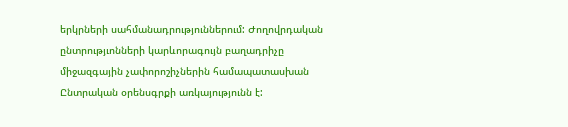երկրների սահմանադրություններում: Ժողովրդական ընտրությւոնների կարևորագույն բաղադրիչը միջազգային չափորոշիչներին համապատասխան Ընտրական օրենսգրքի առկայությունն է: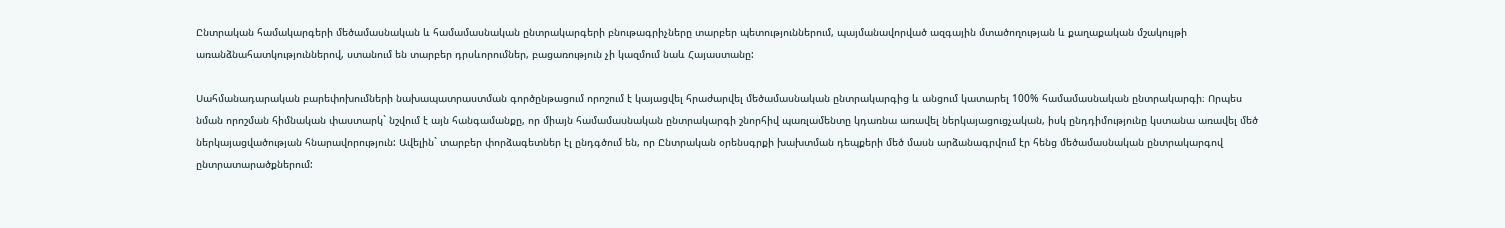Ընտրական համակարգերի մեծամասնական և համամասնական ընտրակարգերի բնութագրիչները տարբեր պետություններում, պայմանավորված ազգային մտածողության և քաղաքական մշակույթի առանձնահատկություններով, ստանում են տարբեր դրսևորումներ, բացառություն չի կազմում նաև Հայաստանը:

Սահմանադարական բարեփոխումների նախապատրաստման գործընթացում որոշում է կայացվել հրաժարվել մեծամասնական ընտրակարգից և անցում կատարել 100% համամասնական ընտրակարգի։ Որպես նման որոշման հիմնական փաստարկ` նշվում է այն հանգամանքը, որ միայն համամասնական ընտրակարգի շնորհիվ պառլամենտը կդառնա առավել ներկայացուցչական, իսկ ընդդիմությունը կստանա առավել մեծ ներկայացվածության հնարավորություն: Ավելին` տարբեր փորձագետներ էլ ընդգծում են, որ Ընտրական օրենսգրքի խախտման դեպքերի մեծ մասն արձանագրվում էր հենց մեծամասնական ընտրակարգով ընտրատարածքներում: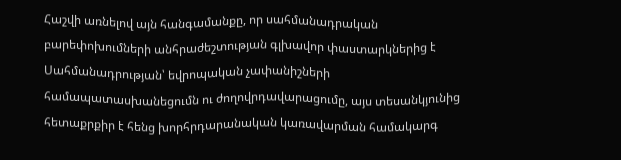Հաշվի առնելով այն հանգամանքը, որ սահմանադրական բարեփոխումների անհրաժեշտության գլխավոր փաստարկներից է Սահմանադրության՝ եվրոպական չափանիշների համապատասխանեցումն ու ժողովրդավարացումը, այս տեսանկյունից հետաքրքիր է հենց խորհրդարանական կառավարման համակարգ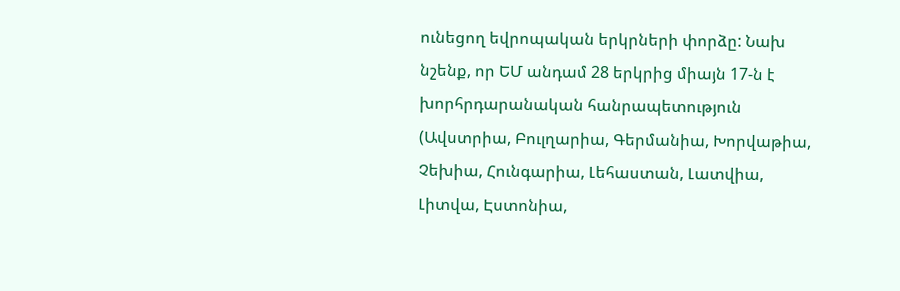ունեցող եվրոպական երկրների փորձը: Նախ նշենք, որ ԵՄ անդամ 28 երկրից միայն 17-ն է խորհրդարանական հանրապետություն (Ավստրիա, Բուլղարիա, Գերմանիա, Խորվաթիա, Չեխիա, Հունգարիա, Լեհաստան, Լատվիա, Լիտվա, Էստոնիա,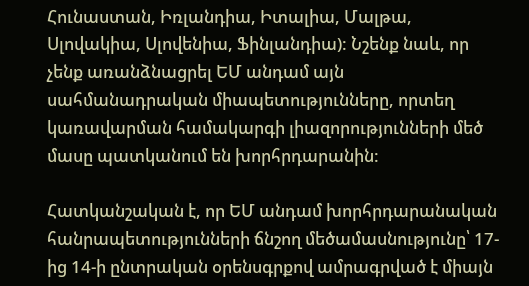Հունաստան, Իռլանդիա, Իտալիա, Մալթա, Սլովակիա, Սլովենիա, Ֆինլանդիա): Նշենք նաև, որ չենք առանձնացրել ԵՄ անդամ այն սահմանադրական միապետությունները, որտեղ կառավարման համակարգի լիազորությունների մեծ մասը պատկանում են խորհրդարանին:

Հատկանշական է, որ ԵՄ անդամ խորհրդարանական հանրապետությունների ճնշող մեծամասնությունը՝ 17-ից 14-ի ընտրական օրենսգրքով ամրագրված է միայն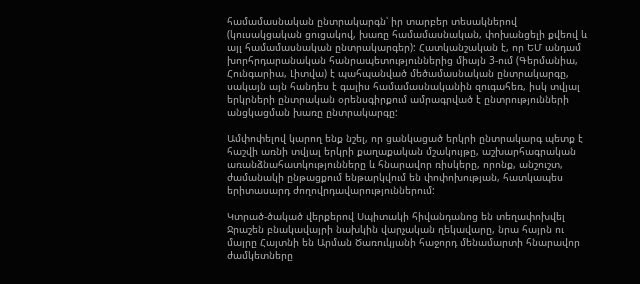համամասնական ընտրակարգն՝ իր տարբեր տեսակներով (կուսակցական ցուցակով, խառը համամասնական, փոխանցելի քվեով և այլ համամասնական ընտրակարգեր): Հատկանշական է, որ ԵՄ անդամ խորհրդարանական հանրապետություններից միայն 3-ում (Գերմանիա, Հունգարիա, Լիտվա) է պահպանված մեծամասնական ընտրակարգը, սակայն այն հանդես է գալիս համամասնականին զուգահեռ, իսկ տվյալ երկրների ընտրական օրենսգիրքում ամրագրված է ընտրությունների անցկացման խառը ընտրակարգը:

Ամփոփելով կարող ենք նշել, որ ցանկացած երկրի ընտրակարգ պետք է հաշվի առնի տվյալ երկրի քաղաքական մշակույթը, աշխարհագրական առանձնահատկությունները և հնարավոր ռիսկերը, որոնք, անշուշտ, ժամանակի ընթացքում ենթարկվում են փոփոխության, հատկապես երիտասարդ ժողովրդավարություններում:

Կտրած-ծակած վերքերով Սպիտակի հիվանդանոց են տեղափոխվել Ջրաշեն բնակավայրի նախկին վարչական ղեկավարը, նրա հայրն ու մայրը Հայտնի են Արման Ծառուկյանի հաջորդ մենամարտի հնարավոր ժամկետները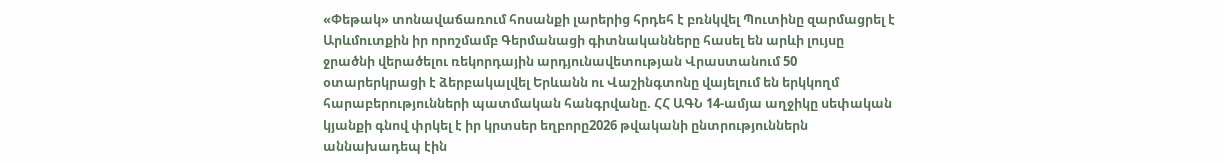«Փեթակ» տոնավաճառում հոսանքի լարերից հրդեհ է բռնկվել Պուտինը զարմացրել է Արևմուտքին իր որոշմամբ Գերմանացի գիտնականները հասել են արևի լույսը ջրածնի վերածելու ռեկորդային արդյունավետության Վրաստանում 50 օտարերկրացի է ձերբակալվել Երևանն ու Վաշինգտոնը վայելում են երկկողմ հարաբերությունների պատմական հանգրվանը. ՀՀ ԱԳՆ 14-ամյա աղջիկը սեփական կյանքի գնով փրկել է իր կրտսեր եղբորը2026 թվականի ընտրություններն աննախադեպ էին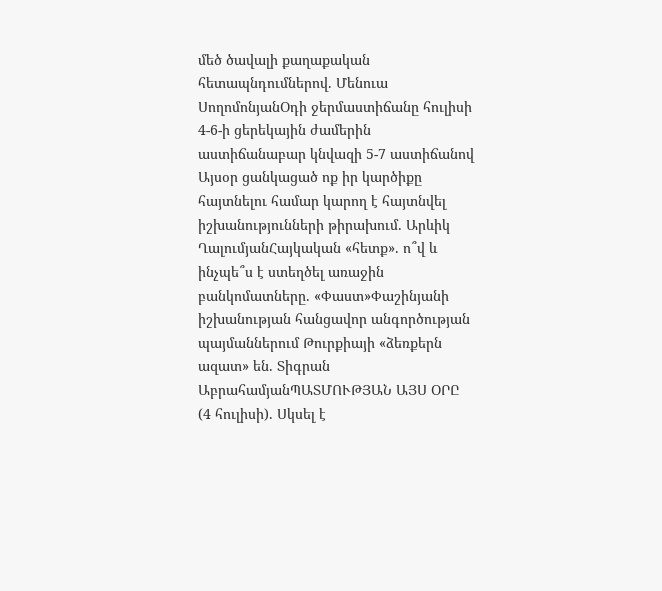մեծ ծավալի քաղաքական հետապնդումներով. Մենուա ՍողոմոնյանՕդի ջերմաստիճանը հուլիսի 4-6-ի ցերեկային ժամերին աստիճանաբար կնվազի 5-7 աստիճանով Այսօր ցանկացած ոք իր կարծիքը հայտնելու համար կարող է հայտնվել իշխանությունների թիրախում. Արևիկ ՂալումյանՀայկական «հետք». ո՞վ և ինչպե՞ս է ստեղծել առաջին բանկոմատները. «Փաստ»Փաշինյանի իշխանության հանցավոր անգործության պայմաններում Թուրքիայի «ձեռքերն ազատ» են. Տիգրան ԱբրահամյանՊԱՏՄՈՒԹՅԱՆ ԱՅՍ ՕՐԸ (4 հուլիսի). Սկսել է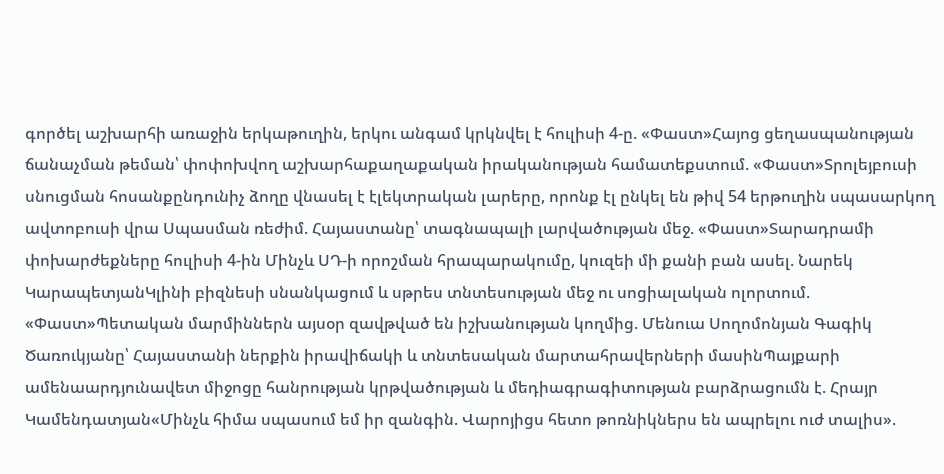գործել աշխարհի առաջին երկաթուղին, երկու անգամ կրկնվել է հուլիսի 4-ը. «Փաստ»Հայոց ցեղասպանության ճանաչման թեման՝ փոփոխվող աշխարհաքաղաքական իրականության համատեքստում. «Փաստ»Տրոլեյբուսի սնուցման հոսանքընդունիչ ձողը վնասել է էլեկտրական լարերը, որոնք էլ ընկել են թիվ 54 երթուղին սպասարկող ավտոբուսի վրա Սպասման ռեժիմ. Հայաստանը՝ տագնապալի լարվածության մեջ. «Փաստ»Տարադրամի փոխարժեքները հուլիսի 4-ին Մինչև ՍԴ-ի որոշման հրապարակումը, կուզեի մի քանի բան ասել. Նարեկ ԿարապետյանԿլինի բիզնեսի սնանկացում և սթրես տնտեսության մեջ ու սոցիալական ոլորտում. «Փաստ»Պետական մարմիններն այսօր զավթված են իշխանության կողմից. Մենուա Սողոմոնյան Գագիկ Ծառուկյանը՝ Հայաստանի ներքին իրավիճակի և տնտեսական մարտահրավերների մասինՊայքարի ամենաարդյունավետ միջոցը հանրության կրթվածության և մեդիագրագիտության բարձրացումն է. Հրայր Կամենդատյան«Մինչև հիմա սպասում եմ իր զանգին. Վարոյիցս հետո թոռնիկներս են ապրելու ուժ տալիս».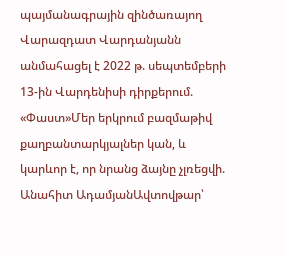պայմանագրային զինծառայող Վարազդատ Վարդանյանն անմահացել է 2022 թ. սեպտեմբերի 13-ին Վարդենիսի դիրքերում. «Փաստ»Մեր երկրում բազմաթիվ քաղբանտարկյալներ կան, և կարևոր է, որ նրանց ձայնը չլռեցվի. Անահիտ ԱդամյանԱվտովթար՝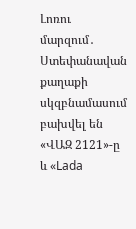Լոռու մարզում․ Ստեփանավան քաղաքի սկզբնամասում բախվել են «ՎԱԶ 2121»-ը և «Lada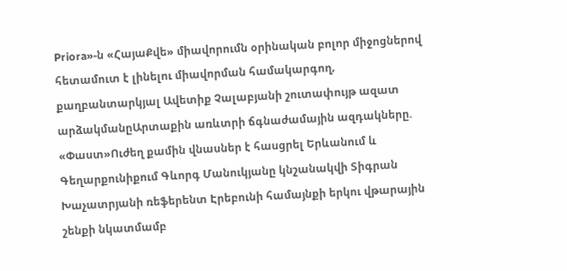Priora»-ն «ՀայաՔվե» միավորումն օրինական բոլոր միջոցներով հետամուտ է լինելու միավորման համակարգող, քաղբանտարկյալ Ավետիք Չալաբյանի շուտափույթ ազատ արձակմանըԱրտաքին առևտրի ճգնաժամային ազդակները. «Փաստ»Ուժեղ քամին վնասներ է հասցրել Երևանում և Գեղարքունիքում Գևորգ Մանուկյանը կնշանակվի Տիգրան Խաչատրյանի ռեֆերենտ Էրեբունի համայնքի երկու վթարային շենքի նկատմամբ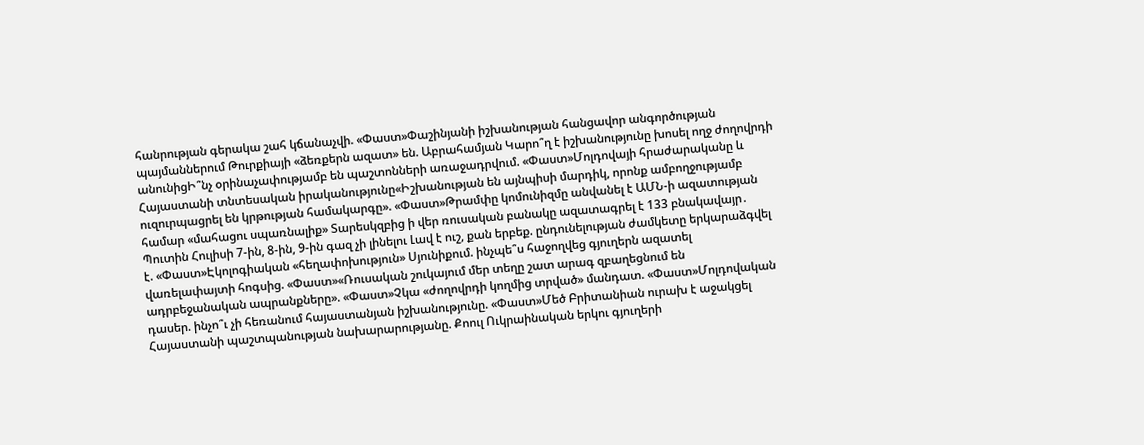հանրության գերակա շահ կճանաչվի. «Փաստ»Փաշինյանի իշխանության հանցավոր անգործության պայմաններում Թուրքիայի «ձեռքերն ազատ» են. Աբրահամյան Կարո՞ղ է իշխանությունը խոսել ողջ ժողովրդի անունիցԻ՞նչ օրինաչափությամբ են պաշտոնների առաջադրվում. «Փաստ»Մոլդովայի հրաժարականը և Հայաստանի տնտեսական իրականությունը«Իշխանության են այնպիսի մարդիկ, որոնք ամբողջությամբ ուզուրպացրել են կրթության համակարգը». «Փաստ»Թրամփը կոմունիզմը անվանել է ԱՄՆ-ի ազատության համար «մահացու սպառնալիք» Տարեսկզբից ի վեր ռուսական բանակը ազատագրել է 133 բնակավայր․ Պուտին Հուլիսի 7-ին, 8-ին, 9-ին գազ չի լինելու Լավ է ուշ, քան երբեք. ընդունելության ժամկետը երկարաձգվել է. «Փաստ»Էկոլոգիական «հեղափոխություն» Սյունիքում. ինչպե՞ս հաջողվեց գյուղերն ազատել վառելափայտի հոգսից. «Փաստ»«Ռուսական շուկայում մեր տեղը շատ արագ զբաղեցնում են ադրբեջանական ապրանքները». «Փաստ»Չկա «ժողովրդի կողմից տրված» մանդատ. «Փաստ»Մոլդովական դասեր. ինչո՞ւ չի հեռանում հայաստանյան իշխանությունը. «Փաստ»Մեծ Բրիտանիան ուրախ է աջակցել Հայաստանի պաշտպանության նախարարությանը. Քոուլ Ուկրաինական երկու գյուղերի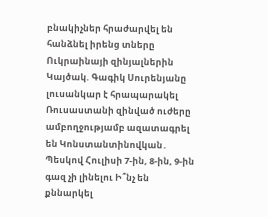բնակիչներ հրաժարվել են հանձնել իրենց տները Ուկրաինայի զինյալներին Կայծակ. Գագիկ Սուրենյանը լուսանկար է հրապարակել Ռուսաստանի զինված ուժերը ամբողջությամբ ազատագրել են Կոնստանտինովկան․ Պեսկով Հուլիսի 7-ին, 8-ին, 9-ին գազ չի լինելու Ի՞նչ են քննարկել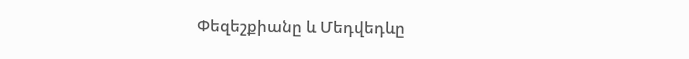Փեզեշքիանը և Մեդվեդևը